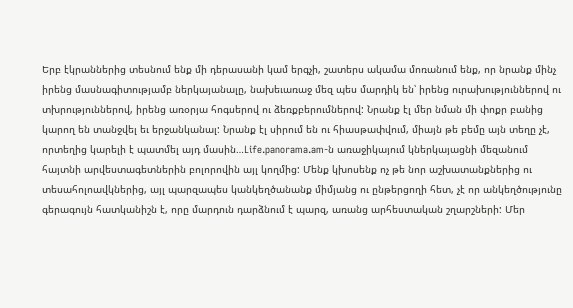Երբ էկրաններից տեսնում ենք մի դերասանի կամ երգչի, շատերս ակամա մոռանում ենք, որ նրանք մինչ իրենց մասնագիտությամբ ներկայանալը, նախեւառաջ մեզ պես մարդիկ են՝ իրենց ուրախություններով ու տխրություններով, իրենց առօրյա հոգսերով ու ձեռքբերումներով: Նրանք էլ մեր նման մի փոքր բանից կարող են տանջվել եւ երջանկանալ: Նրանք էլ սիրում են ու հիասթափվում, միայն թե բեմը այն տեղը չէ, որտեղից կարելի է պատմել այդ մասին…Life.panorama.am-ն առաջիկայում կներկայացնի մեզանում հայտնի արվեստագետներին բոլորովին այլ կողմից: Մենք կխոսենք ոչ թե նոր աշխատանքներից ու տեսահոլոավկներից, այլ պարզապես կանկեղծանանք միմյանց ու ընթերցողի հետ, չէ որ անկեղծությունը գերագույն հատկանիշն է, որը մարդուն դարձնում է պարզ, առանց արհեստական շղարշների: Մեր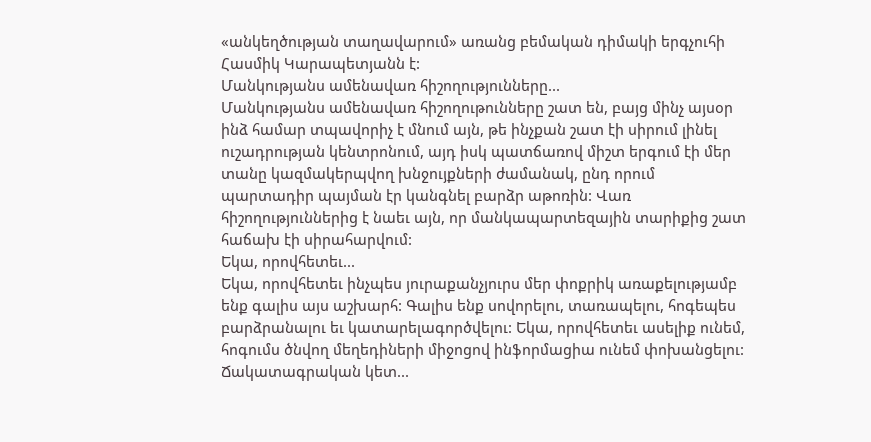«անկեղծության տաղավարում» առանց բեմական դիմակի երգչուհի Հասմիկ Կարապետյանն է:
Մանկությանս ամենավառ հիշողությունները...
Մանկությանս ամենավառ հիշողութունները շատ են, բայց մինչ այսօր ինձ համար տպավորիչ է մնում այն, թե ինչքան շատ էի սիրում լինել ուշադրության կենտրոնում, այդ իսկ պատճառով միշտ երգում էի մեր տանը կազմակերպվող խնջույքների ժամանակ, ընդ որում պարտադիր պայման էր կանգնել բարձր աթոռին: Վառ հիշողություններից է նաեւ այն, որ մանկապարտեզային տարիքից շատ հաճախ էի սիրահարվում:
Եկա, որովհետեւ...
Եկա, որովհետեւ ինչպես յուրաքանչյուրս մեր փոքրիկ առաքելությամբ ենք գալիս այս աշխարհ: Գալիս ենք սովորելու, տառապելու, հոգեպես բարձրանալու եւ կատարելագործվելու: Եկա, որովհետեւ ասելիք ունեմ, հոգումս ծնվող մեղեդիների միջոցով ինֆորմացիա ունեմ փոխանցելու:
Ճակատագրական կետ...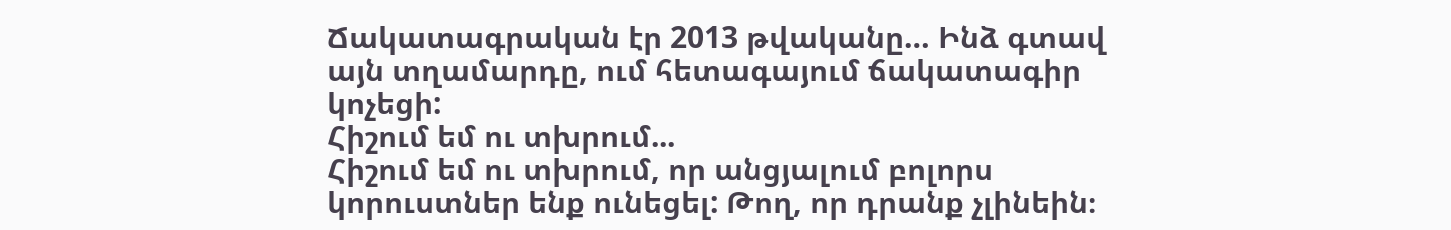Ճակատագրական էր 2013 թվականը… Ինձ գտավ այն տղամարդը, ում հետագայում ճակատագիր կոչեցի:
Հիշում եմ ու տխրում...
Հիշում եմ ու տխրում, որ անցյալում բոլորս կորուստներ ենք ունեցել: Թող, որ դրանք չլինեին։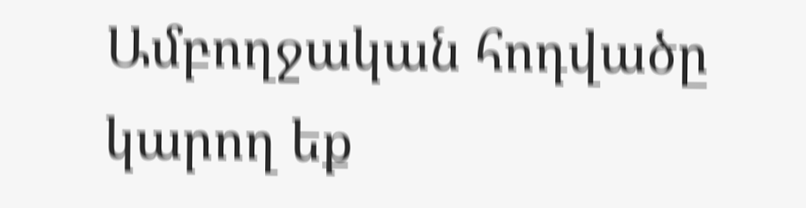Ամբողջական հոդվածը կարող եք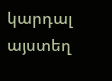կարդալ այստեղ